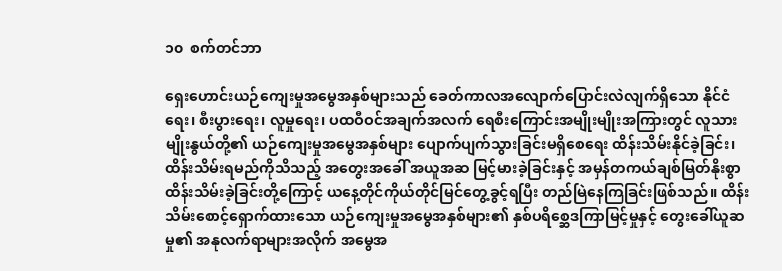၁၀  စက်တင်ဘာ

ရှေးဟောင်းယဉ်ကျေးမှုအမွေအနှစ်များသည် ခေတ်ကာလအလျောက်ပြောင်းလဲလျက်ရှိသော နိုင်ငံရေး၊ စီးပွားရေး၊ လူမှုရေး၊ ပထဝီဝင်အချက်အလက် ရေစီးကြောင်းအမျိုးမျိုးအကြားတွင် လူသားမျိုးနွယ်တို့၏ ယဉ်ကျေးမှုအမွေအနှစ်များ ပျောက်ပျက်သွားခြင်းမရှိစေရေး ထိန်းသိမ်းနိုင်ခဲ့ခြင်း၊ ထိန်းသိမ်းရမည်ကိုသိသည့် အတွေးအခေါ် အယူအဆ မြင့်မားခဲ့ခြင်းနှင့် အမှန်တကယ်ချစ်မြတ်နိုးစွာ ထိန်းသိမ်းခဲ့ခြင်းတို့ကြောင့် ယနေ့တိုင်ကိုယ်တိုင်မြင်တွေ့ခွင့်ရပြီး တည်မြဲနေကြခြင်းဖြစ်သည်။ ထိန်းသိမ်းစောင့်ရှောက်ထားသော ယဉ်ကျေးမှုအမွေအနှစ်များ၏ နှစ်ပရိစ္ဆေဒကြာမြင့်မှုနှင့် တွေးခေါ်ယူဆမှု၏ အနုလက်ရာများအလိုက် အမွေအ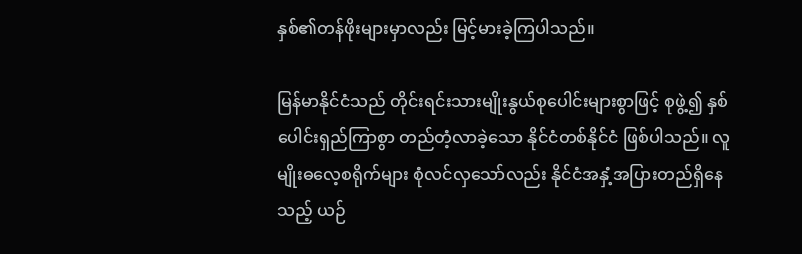နှစ်၏တန်ဖိုးများမှာလည်း မြင့်မားခဲ့ကြပါသည်။

မြန်မာနိုင်ငံသည် တိုင်းရင်းသားမျိုးနွယ်စုပေါင်းများစွာဖြင့် စုဖွဲ့၍ နှစ်ပေါင်းရှည်ကြာစွာ တည်တံ့လာခဲ့သော နိုင်ငံတစ်နိုင်ငံ ဖြစ်ပါသည်။ လူမျိုးဓလေ့စရိုက်များ စုံလင်လှသော်လည်း နိုင်ငံအနှံ့အပြားတည်ရှိနေသည့် ယဉ်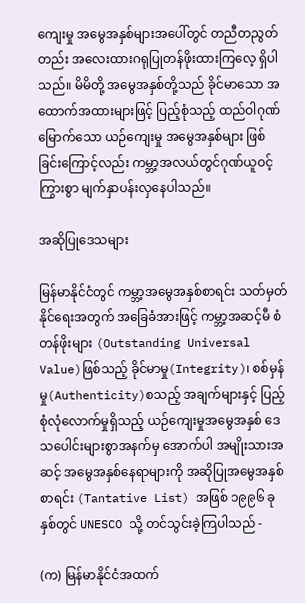ကျေးမှု အမွေအနှစ်များအပေါ်တွင် တညီတညွတ်တည်း အလေးထားဂရုပြုတန်ဖိုးထားကြလေ့ ရှိပါသည်။ မိမိတို့ အမွေအနှစ်တို့သည် ခိုင်မာသော အထောက်အထားများဖြင့် ပြည့်စုံသည့် ထည်ဝါဂုဏ်မြောက်သော ယဉ်ကျေးမှု အမွေအနှစ်များ ဖြစ်ခြင်းကြောင့်လည်း ကမ္ဘာ့အလယ်တွင်ဂုဏ်ယူဝင့်ကြွားစွာ မျက်နှာပန်းလှနေပါသည်။

အဆိုပြုဒေသများ

မြန်မာနိုင်ငံတွင် ကမ္ဘာ့အမွေအနှစ်စာရင်း သတ်မှတ်နိုင်ရေးအတွက် အခြေခံအားဖြင့် ကမ္ဘာ့အဆင့်မီ စံတန်ဖိုးများ (Outstanding Universal Value)ဖြစ်သည့် ခိုင်မာမှု(Integrity)၊ စစ်မှန်မှု(Authenticity)စသည့် အချက်များနှင့် ပြည့်စုံလုံလောက်မှုရှိသည့် ယဉ်ကျေးမှုအမွေအနှစ် ဒေသပေါင်းများစွာအနက်မှ အောက်ပါ အမျိုးသားအဆင့် အမွေအနှစ်နေရာများကို အဆိုပြုအမွေအနှစ်စာရင်း (Tantative List) အဖြစ် ၁၉၉၆ ခုနှစ်တွင် UNESCO သို့ တင်သွင်းခဲ့ကြပါသည် -

(က) မြန်မာနိုင်ငံအထက်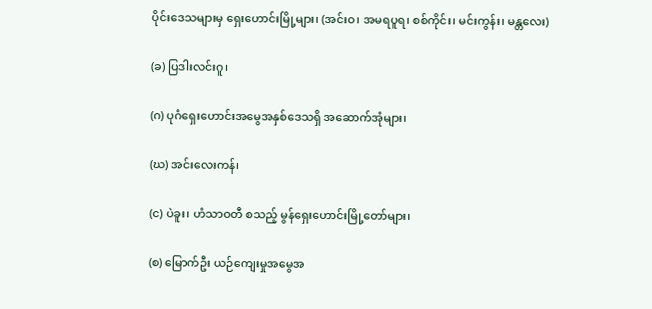ပိုင်းဒေသများမှ ရှေးဟောင်းမြို့များ၊ (အင်းဝ၊ အမရပူရ၊ စစ်ကိုင်း၊ မင်းကွန်း၊ မန္တလေး)

(ခ) ပြဒါးလင်းဂူ၊

(ဂ) ပုဂံရှေးဟောင်းအမွေအနှစ်ဒေသရှိ အဆောက်အုံများ၊

(ဃ) အင်းလေးကန်၊

(င) ပဲခူး၊ ဟံသာဝတီ စသည့် မွန်ရှေးဟောင်းမြို့တော်များ၊

(စ) မြောက်ဦး ယဉ်ကျေးမှုအမွေအ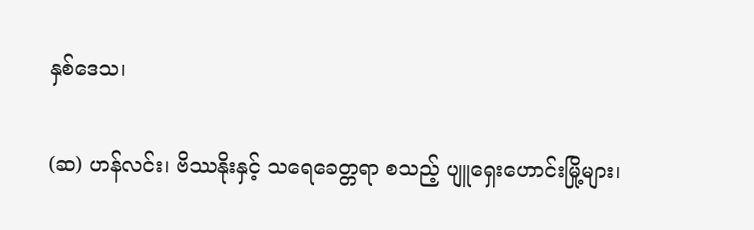နှစ်ဒေသ၊

(ဆ) ဟန်လင်း၊ ဗိဿနိုးနှင့် သရေခေတ္တရာ စသည့် ပျူရှေးဟောင်းမြို့များ၊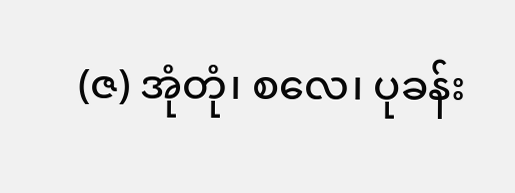(ဇ) အုံတုံ၊ စလေ၊ ပုခန်း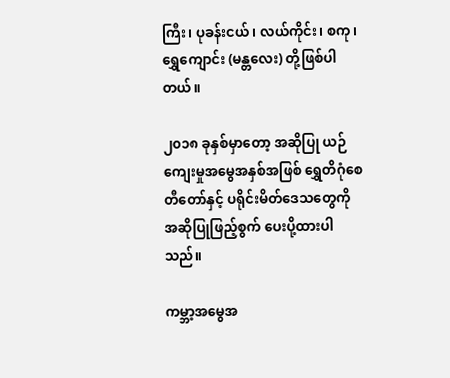ကြီး၊ ပုခန်းငယ်၊ လယ်ကိုင်း၊ စကု၊ ရွှေကျောင်း (မန္တလေး) တို့ဖြစ်ပါတယ်။

၂၀၁၈ ခုနှစ်မှာတော့ အဆိုပြု ယဉ်ကျေးမှုအမွေအနှစ်အဖြစ် ရွှေတိဂုံစေတီတော်နှင့် ပရိုင်းမိတ်ဒေသတွေကို အဆိုပြုဖြည့်စွက် ပေးပို့ထားပါသည်။

ကမ္ဘာ့အမွေအ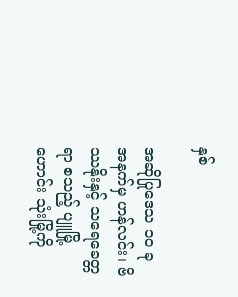နှစ်

အဆိုပြုဒေသ ၁၀ ခုအနက်မှ ဟန်လင်း၊ ဗိဿနိုးနှင့် သရေခေတ္တရာ စသည့် ပျူမြို့ဟောင်း သုံးမြို့ကို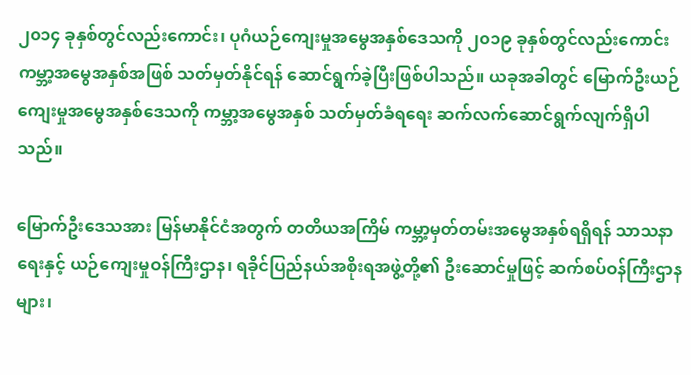၂၀၁၄ ခုနှစ်တွင်လည်းကောင်း၊ ပုဂံယဉ်ကျေးမှုအမွေအနှစ်ဒေသကို ၂၀၁၉ ခုနှစ်တွင်လည်းကောင်း ကမ္ဘာ့အမွေအနှစ်အဖြစ် သတ်မှတ်နိုင်ရန် ဆောင်ရွက်ခဲ့ပြီးဖြစ်ပါသည်။ ယခုအခါတွင် မြောက်ဦးယဉ်ကျေးမှုအမွေအနှစ်ဒေသကို ကမ္ဘာ့အမွေအနှစ် သတ်မှတ်ခံရရေး ဆက်လက်ဆောင်ရွက်လျက်ရှိပါသည်။

မြောက်ဦးဒေသအား မြန်မာနိုင်ငံအတွက် တတိယအကြိမ် ကမ္ဘာ့မှတ်တမ်းအမွေအနှစ်ရရှိရန် သာသနာရေးနှင့် ယဉ်ကျေးမှုဝန်ကြီးဌာန၊ ရခိုင်ပြည်နယ်အစိုးရအဖွဲ့တို့၏ ဦးဆောင်မှုဖြင့် ဆက်စပ်ဝန်ကြီးဌာနများ၊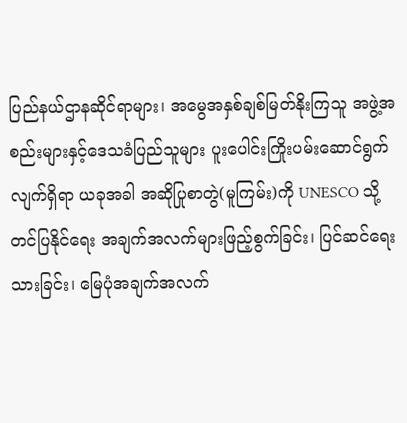ပြည်နယ်ဌာနဆိုင်ရာများ၊ အမွေအနှစ်ချစ်မြတ်နိုးကြသူ အဖွဲ့အစည်းများနှင့်ဒေသခံပြည်သူများ ပူးပေါင်းကြိုးပမ်းဆောင်ရွက်လျက်ရှိရာ ယခုအခါ အဆိုပြုစာတွဲ(မူကြမ်း)ကို UNESCO သို့တင်ပြနိုင်ရေး အချက်အလက်များဖြည့်စွက်ခြင်း၊ ပြင်ဆင်ရေးသားခြင်း၊ မြေပုံအချက်အလက်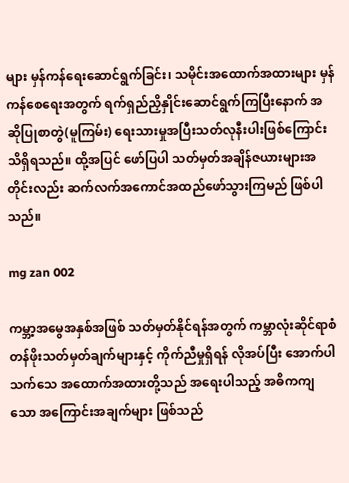များ မှန်ကန်ရေးဆောင်ရွက်ခြင်း၊ သမိုင်းအထောက်အထားများ မှန်ကန်စေရေးအတွက် ရက်ရှည်ညှိနှိုင်းဆောင်ရွက်ကြပြီးနောက် အဆိုပြုစာတွဲ(မူကြမ်း) ရေးသားမှုအပြီးသတ်လုနီးပါးဖြစ်ကြောင်း သိရှိရသည်။ ထို့အပြင် ဖော်ပြပါ သတ်မှတ်အချိန်ဇယားများအတိုင်းလည်း ဆက်လက်အကောင်အထည်ဖော်သွားကြမည် ဖြစ်ပါသည်။

mg zan 002

ကမ္ဘာ့အမွေအနှစ်အဖြစ် သတ်မှတ်နိုင်ရန်အတွက် ကမ္ဘာလုံးဆိုင်ရာစံတန်ဖိုးသတ်မှတ်ချက်များနှင့် ကိုက်ညီမှုရှိရန် လိုအပ်ပြီး အောက်ပါသက်သေ အထောက်အထားတို့သည် အရေးပါသည့် အဓိကကျသော အကြောင်းအချက်များ ဖြစ်သည်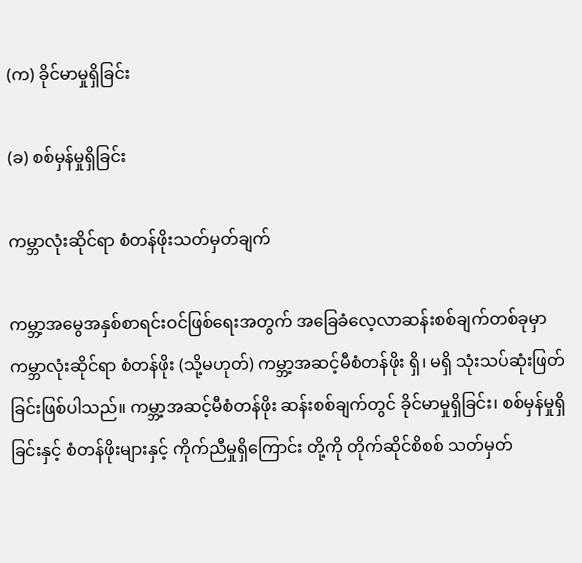(က) ခိုင်မာမှုရှိခြင်း

(ခ) စစ်မှန်မှုရှိခြင်း

ကမ္ဘာလုံးဆိုင်ရာ စံတန်ဖိုးသတ်မှတ်ချက်

ကမ္ဘာ့အမွေအနှစ်စာရင်းဝင်ဖြစ်ရေးအတွက် အခြေခံလေ့လာဆန်းစစ်ချက်တစ်ခုမှာ ကမ္ဘာလုံးဆိုင်ရာ စံတန်ဖိုး (သို့မဟုတ်) ကမ္ဘာ့အဆင့်မီစံတန်ဖိုး ရှိ၊ မရှိ သုံးသပ်ဆုံးဖြတ်ခြင်းဖြစ်ပါသည်။ ကမ္ဘာ့အဆင့်မီစံတန်ဖိုး ဆန်းစစ်ချက်တွင် ခိုင်မာမှုရှိခြင်း၊ စစ်မှန်မှုရှိခြင်းနှင့် စံတန်ဖိုးများနှင့် ကိုက်ညီမှုရှိကြောင်း တို့ကို တိုက်ဆိုင်စိစစ် သတ်မှတ်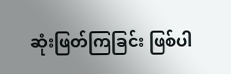ဆုံးဖြတ်ကြခြင်း ဖြစ်ပါ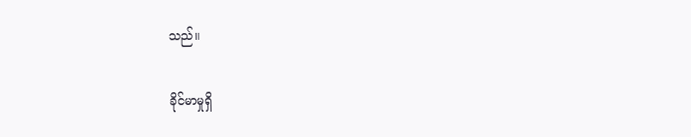သည်။

ခိုင်မာမှုရှိ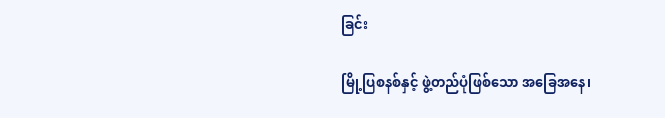ခြင်း

မြို့ပြစနစ်နှင့် ဖွဲ့တည်ပုံဖြစ်သော အခြေအနေ၊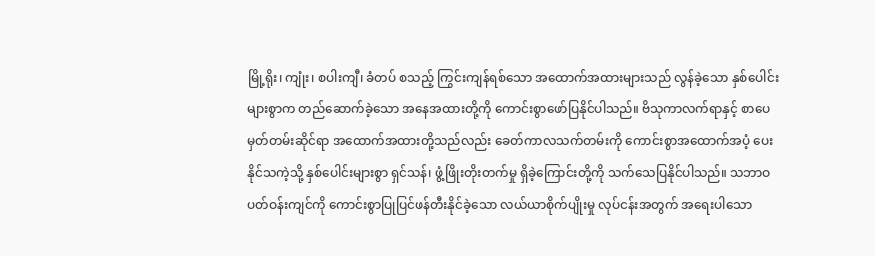မြို့ရိုး၊ ကျုံး၊ စပါးကျီ၊ ခံတပ် စသည့် ကြွင်းကျန်ရစ်သော အထောက်အထားများသည် လွန်ခဲ့သော နှစ်ပေါင်းများစွာက တည်ဆောက်ခဲ့သော အနေအထားတို့ကို ကောင်းစွာဖော်ပြနိုင်ပါသည်။ ဗိသုကာလက်ရာနှင့် စာပေမှတ်တမ်းဆိုင်ရာ အထောက်အထားတို့သည်လည်း ခေတ်ကာလသက်တမ်းကို ကောင်းစွာအထောက်အပံ့ ပေးနိုင်သကဲ့သို့ နှစ်ပေါင်းများစွာ ရှင်သန်၊ ဖွံ့ဖြိုးတိုးတက်မှု ရှိခဲ့ကြောင်းတို့ကို သက်သေပြနိုင်ပါသည်။ သဘာဝပတ်ဝန်းကျင်ကို ကောင်းစွာပြုပြင်ဖန်တီးနိုင်ခဲ့သော လယ်ယာစိုက်ပျိုးမှု လုပ်ငန်းအတွက် အရေးပါသော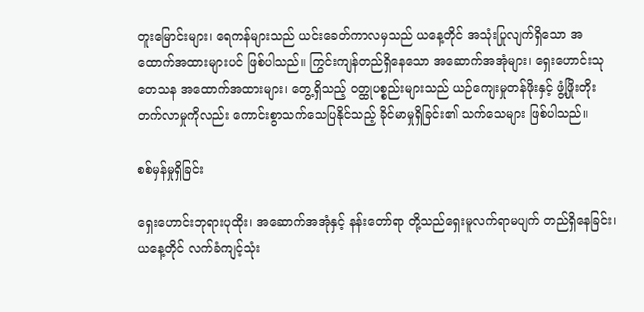တူးမြောင်းများ၊ ရေကန်များသည် ယင်းခေတ်ကာလမှသည် ယနေ့တိုင် အသုံးပြုလျက်ရှိသော အထောက်အထားများပင် ဖြစ်ပါသည်။ ကြွင်းကျန်တည်ရှိနေသော အဆောက်အအုံများ၊ ရှေးဟောင်းသုတေသန အထောက်အထားများ၊ တွေ့ရှိသည့် ဝတ္ထုပစ္စည်းများသည် ယဉ်ကျေးမှုတန်ဖိုးနှင့် ဖွံ့ဖြိုးတိုးတက်လာမှုကိုလည်း ကောင်းစွာသက်သေပြနိုင်သည့် ခိုင်မာမှုရှိခြင်း၏ သက်သေများ ဖြစ်ပါသည်။

စစ်မှန်မှုရှိခြင်း

ရှေးဟောင်းဘုရားပုထိုး၊ အဆောက်အအုံနှင့် နန်းတော်ရာ တို့သည်ရှေးမူလက်ရာမပျက် တည်ရှိနေခြင်း၊ ယနေ့တိုင် လက်ခံကျင့်သုံး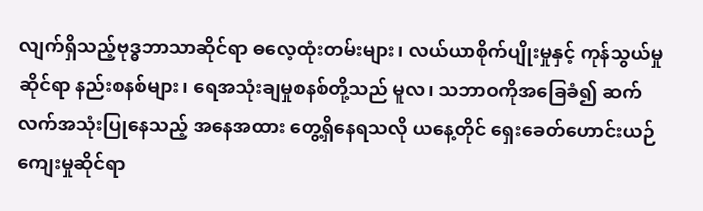လျက်ရှိသည့်ဗုဒ္ဓဘာသာဆိုင်ရာ ဓလေ့ထုံးတမ်းများ၊ လယ်ယာစိုက်ပျိုးမှုနှင့် ကုန်သွယ်မှုဆိုင်ရာ နည်းစနစ်များ၊ ရေအသုံးချမှုစနစ်တို့သည် မူလ၊ သဘာဝကိုအခြေခံ၍ ဆက်လက်အသုံးပြုနေသည့် အနေအထား တွေ့ရှိနေရသလို ယနေ့တိုင် ရှေးခေတ်ဟောင်းယဉ်ကျေးမှုဆိုင်ရာ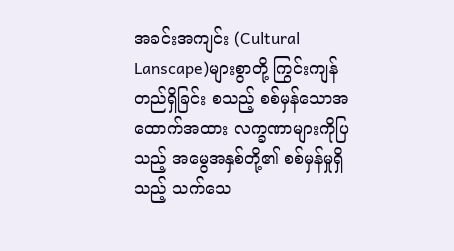အခင်းအကျင်း (Cultural Lanscape)များစွာတို့ ကြွင်းကျန်တည်ရှိခြင်း စသည့် စစ်မှန်သောအထောက်အထား လက္ခဏာများကိုပြသည့် အမွေအနှစ်တို့၏ စစ်မှန်မှုရှိသည့် သက်သေ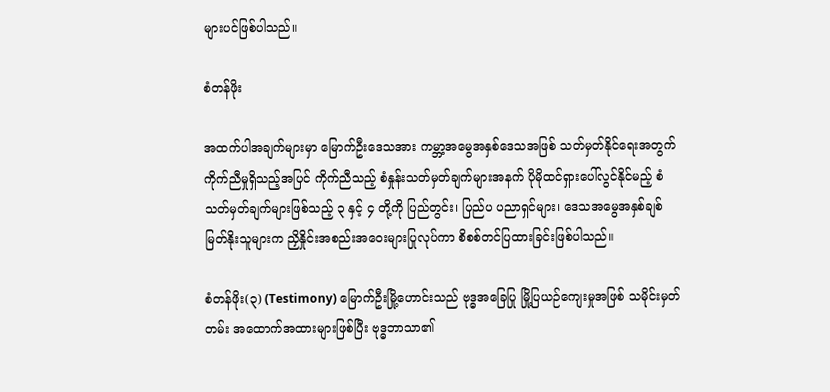များပင်ဖြစ်ပါသည်။

စံတန်ဖိုး

အထက်ပါအချက်များမှာ မြောက်ဦးဒေသအား ကမ္ဘာ့အမွေအနှစ်ဒေသအဖြစ် သတ်မှတ်နိုင်ရေးအတွက် ကိုက်ညီမှုရှိသည့်အပြင် ကိုက်ညီသည့် စံနှုန်းသတ်မှတ်ချက်များအနက် ပိုမိုထင်ရှားပေါ်လွင်နိုင်မည့် စံသတ်မှတ်ချက်များဖြစ်သည့် ၃ နှင့် ၄ တို့ကို ပြည်တွင်း၊ ပြည်ပ ပညာရှင်များ၊ ဒေသအမွေအနှစ်ချစ်မြတ်နိုးသူများက ညှိနှိုင်းအစည်းအဝေးများပြုလုပ်ကာ စိစစ်တင်ပြထားခြင်းဖြစ်ပါသည်။

စံတန်ဖိုး(၃) (Testimony) မြောက်ဦးမြို့ဟောင်းသည် ဗုဒ္ဓအခြေပြု မြို့ပြယဉ်ကျေးမှုအဖြစ် သမိုင်းမှတ်တမ်း အထောက်အထားများဖြစ်ပြီး ဗုဒ္ဓဘာသာ၏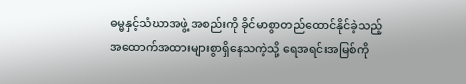ဓမ္မနှင့်သံဃာအဖွဲ့ အစည်းကို ခိုင်မာစွာတည်ထောင်နိုင်ခဲ့သည့် အထောက်အထားများစွာရှိနေသကဲ့သို့ ရေအရင်းအမြစ်ကို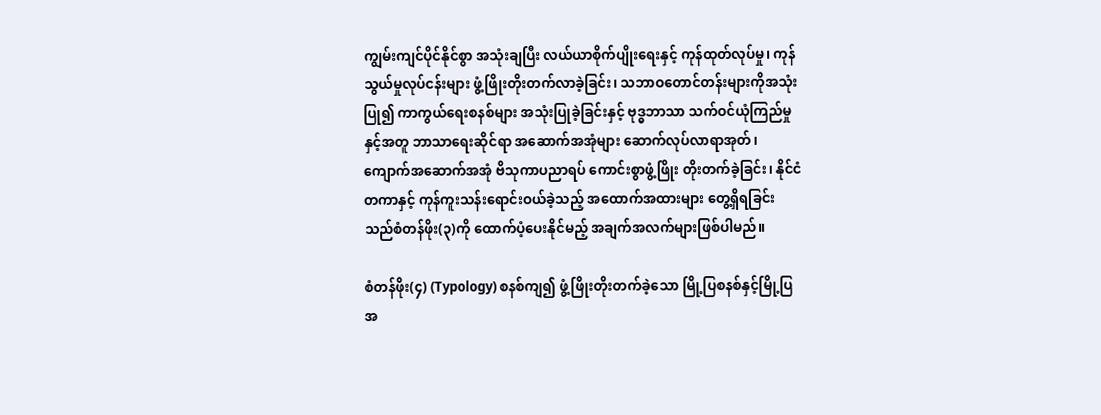ကျွမ်းကျင်ပိုင်နိုင်စွာ အသုံးချပြီး လယ်ယာစိုက်ပျိုးရေးနှင့် ကုန်ထုတ်လုပ်မှု၊ ကုန်သွယ်မှုလုပ်ငန်းများ ဖွံ့ဖြိုးတိုးတက်လာခဲ့ခြင်း၊ သဘာဝတောင်တန်းများကိုအသုံးပြု၍ ကာကွယ်ရေးစနစ်များ အသုံးပြုခဲ့ခြင်းနှင့် ဗုဒ္ဓဘာသာ သက်ဝင်ယုံကြည်မှုနှင့်အတူ ဘာသာရေးဆိုင်ရာ အဆောက်အအုံများ ဆောက်လုပ်လာရာအုတ်၊ ကျောက်အဆောက်အအုံ ဗိသုကာပညာရပ် ကောင်းစွာဖွံ့ဖြိုး တိုးတက်ခဲ့ခြင်း၊ နိုင်ငံတကာနှင့် ကုန်ကူးသန်းရောင်းဝယ်ခဲ့သည့် အထောက်အထားများ တွေ့ရှိရခြင်းသည်စံတန်ဖိုး(၃)ကို ထောက်ပံ့ပေးနိုင်မည့် အချက်အလက်များဖြစ်ပါမည်။

စံတန်ဖိုး(၄) (Typology) စနစ်ကျ၍ ဖွံ့ဖြိုးတိုးတက်ခဲ့သော မြို့ပြစနစ်နှင့်မြို့ပြအ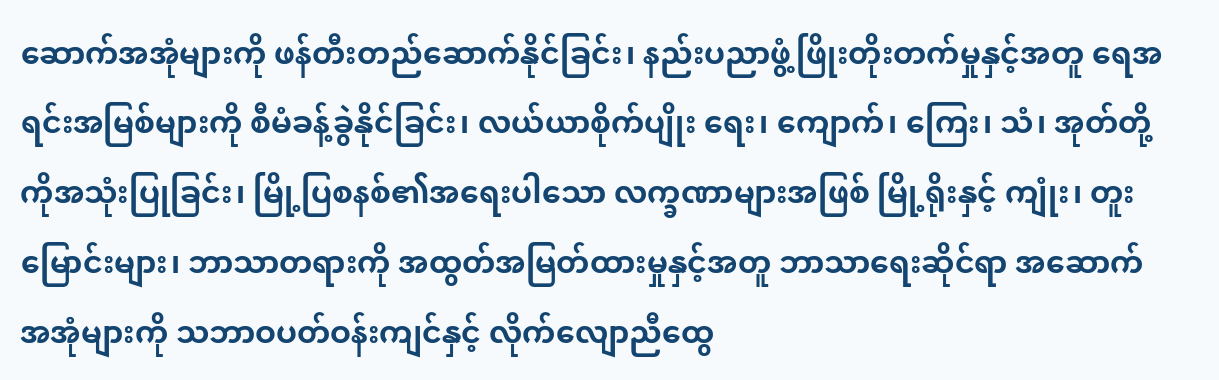ဆောက်အအုံများကို ဖန်တီးတည်ဆောက်နိုင်ခြင်း၊ နည်းပညာဖွံ့ဖြိုးတိုးတက်မှုနှင့်အတူ ရေအရင်းအမြစ်များကို စီမံခန့်ခွဲနိုင်ခြင်း၊ လယ်ယာစိုက်ပျိုး ရေး၊ ကျောက်၊ ကြေး၊ သံ၊ အုတ်တို့ကိုအသုံးပြုခြင်း၊ မြို့ပြစနစ်၏အရေးပါသော လက္ခဏာများအဖြစ် မြို့ရိုးနှင့် ကျုံး၊ တူးမြောင်းများ၊ ဘာသာတရားကို အထွတ်အမြတ်ထားမှုနှင့်အတူ ဘာသာရေးဆိုင်ရာ အဆောက်အအုံများကို သဘာဝပတ်ဝန်းကျင်နှင့် လိုက်လျောညီထွေ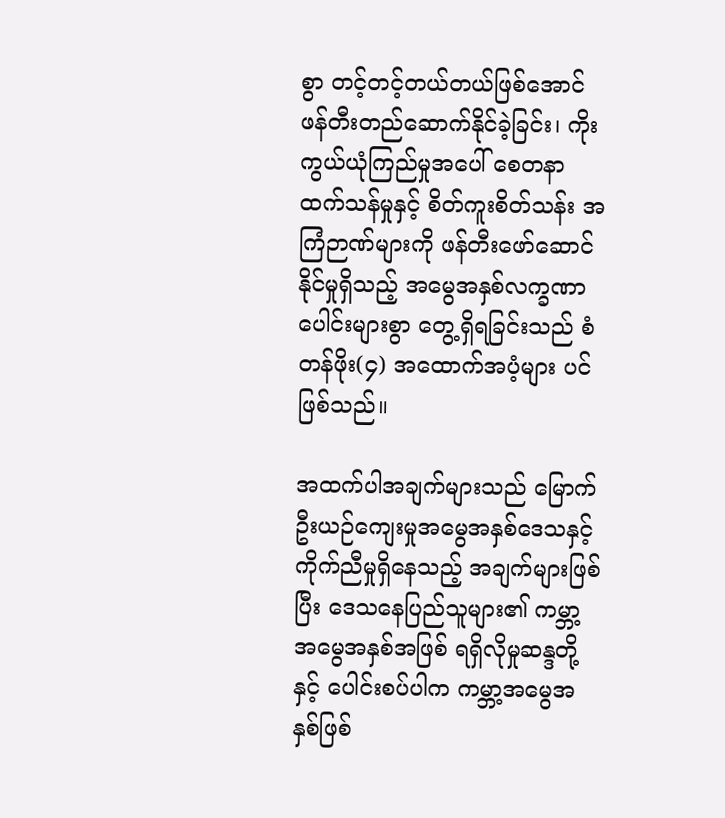စွာ တင့်တင့်တယ်တယ်ဖြစ်အောင် ဖန်တီးတည်ဆောက်နိုင်ခဲ့ခြင်း၊ ကိုးကွယ်ယုံကြည်မှုအပေါ် စေတနာထက်သန်မှုနှင့် စိတ်ကူးစိတ်သန်း အကြံဉာဏ်များကို ဖန်တီးဖော်ဆောင်နိုင်မှုရှိသည့် အမွေအနှစ်လက္ခဏာပေါင်းများစွာ တွေ့ရှိရခြင်းသည် စံတန်ဖိုး(၄) အထောက်အပံ့များ ပင်ဖြစ်သည်။

အထက်ပါအချက်များသည် မြောက်ဦးယဉ်ကျေးမှုအမွေအနှစ်ဒေသနှင့် ကိုက်ညီမှုရှိနေသည့် အချက်များဖြစ်ပြီး ဒေသနေပြည်သူများ၏ ကမ္ဘာ့အမွေအနှစ်အဖြစ် ရရှိလိုမှုဆန္ဒတို့နှင့် ပေါင်းစပ်ပါက ကမ္ဘာ့အမွေအနှစ်ဖြစ်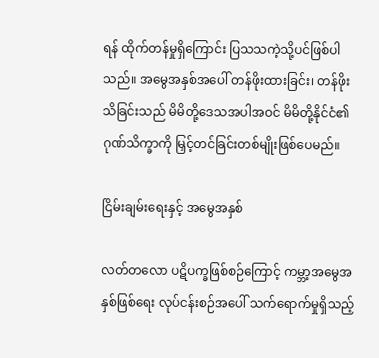ရန် ထိုက်တန်မှုရှိကြောင်း ပြသသကဲ့သို့ပင်ဖြစ်ပါသည်။ အမွေအနှစ်အပေါ် တန်ဖိုးထားခြင်း၊ တန်ဖိုးသိခြင်းသည် မိမိတို့ဒေသအပါအဝင် မိမိတို့နိုင်ငံ၏ ဂုဏ်သိက္ခာကို မြှင့်တင်ခြင်းတစ်မျိုးဖြစ်ပေမည်။

ငြိမ်းချမ်းရေးနှင့် အမွေအနှစ်

လတ်တလော ပဋိပက္ခဖြစ်စဉ်ကြောင့် ကမ္ဘာ့အမွေအနှစ်ဖြစ်ရေး လုပ်ငန်းစဉ်အပေါ် သက်ရောက်မှုရှိသည့်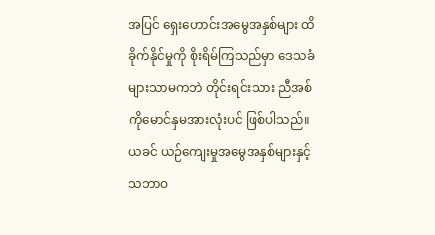အပြင် ရှေးဟောင်းအမွေအနှစ်များ ထိခိုက်နိုင်မှုကို စိုးရိမ်ကြသည်မှာ ဒေသခံများသာမကဘဲ တိုင်းရင်းသား ညီအစ်ကိုမောင်နှမအားလုံးပင် ဖြစ်ပါသည်။ ယခင် ယဉ်ကျေးမှုအမွေအနှစ်များနှင့် သဘာဝ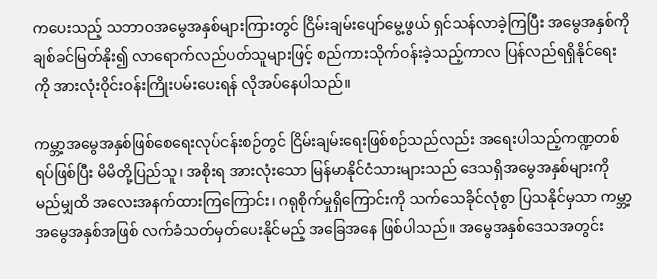ကပေးသည့် သဘာဝအမွေအနှစ်များကြားတွင် ငြိမ်းချမ်းပျော်မွေ့ဖွယ် ရှင်သန်လာခဲ့ကြပြီး အမွေအနှစ်ကို ချစ်ခင်မြတ်နိုး၍ လာရောက်လည်ပတ်သူများဖြင့် စည်ကားသိုက်ဝန်းခဲ့သည့်ကာလ ပြန်လည်ရရှိနိုင်ရေးကို အားလုံးဝိုင်းဝန်းကြိုးပမ်းပေးရန် လိုအပ်နေပါသည်။

ကမ္ဘာ့အမွေအနှစ်ဖြစ်စေရေးလုပ်ငန်းစဉ်တွင် ငြိမ်းချမ်းရေးဖြစ်စဉ်သည်လည်း အရေးပါသည့်ကဏ္ဍတစ်ရပ်ဖြစ်ပြီး မိမိတို့ပြည်သူ၊ အစိုးရ အားလုံးသော မြန်မာနိုင်ငံသားများသည် ဒေသရှိအမွေအနှစ်များကို မည်မျှထိ အလေးအနက်ထားကြကြောင်း၊ ဂရုစိုက်မှုရှိကြောင်းကို သက်သေခိုင်လုံစွာ ပြသနိုင်မှသာ ကမ္ဘာ့အမွေအနှစ်အဖြစ် လက်ခံသတ်မှတ်ပေးနိုင်မည့် အခြေအနေ ဖြစ်ပါသည်။ အမွေအနှစ်ဒေသအတွင်း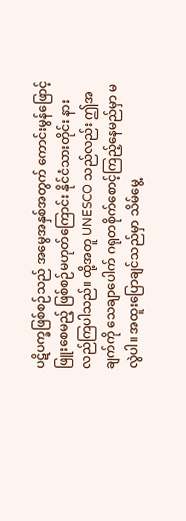ပဋိပက္ခဖြစ်စဉ်သည် အမွေအနှစ်အတွက် ကောင်းမွန်ဖြောင့်ဖြူးစေမည့် ဖြစ်စဉ်မဟုတ်ကြောင်း နိုင်ငံသားတိုင်း နားလည်ကြပါသည်။ ထို့အတူ UNESCO သည်လည်း ဤအချက်ကို သေချာပေါက် ဂရုတစိုက်စောင့်ကြည့်နေမည်မှာ မလွဲပါ။ အထူးပြောချင်သည်မှာ သိမ်မွေ့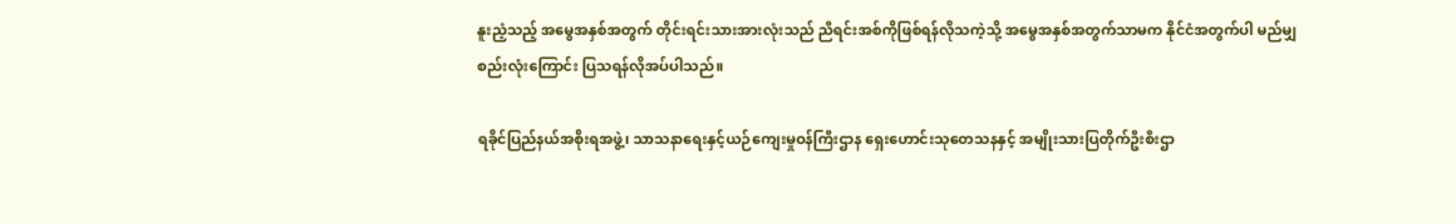နူးညံ့သည့် အမွေအနှစ်အတွက် တိုင်းရင်းသားအားလုံးသည် ညီရင်းအစ်ကိုဖြစ်ရန်လိုသကဲ့သို့ အမွေအနှစ်အတွက်သာမက နိုင်ငံအတွက်ပါ မည်မျှစည်းလုံးကြောင်း ပြသရန်လိုအပ်ပါသည်။

ရခိုင်ပြည်နယ်အစိုးရအဖွဲ့၊ သာသနာရေးနှင့်ယဉ်ကျေးမှုဝန်ကြီးဌာန ရှေးဟောင်းသုတေသနနှင့် အမျိုးသားပြတိုက်ဦးစီးဌာ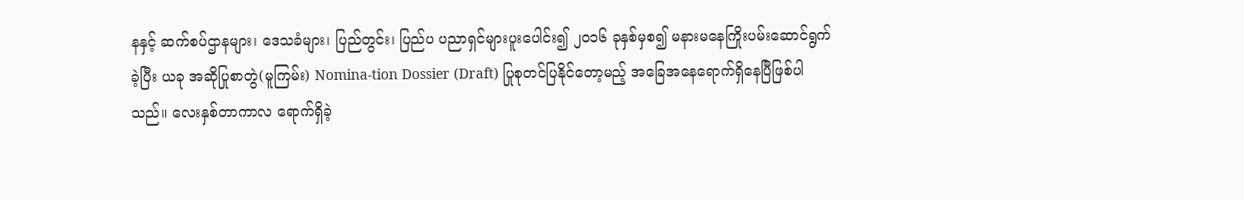နနှင့် ဆက်စပ်ဌာနများ၊ ဒေသခံများ၊ ပြည်တွင်း၊ ပြည်ပ ပညာရှင်များပူးပေါင်း၍ ၂၀၁၆ ခုနှစ်မှစ၍ မနားမနေကြိုးပမ်းဆောင်ရွက်ခဲ့ပြီး ယခု အဆိုပြုစာတွဲ(မူကြမ်း) Nomina-tion Dossier (Draft) ပြုစုတင်ပြနိုင်တော့မည့် အခြေအနေရောက်ရှိနေပြီဖြစ်ပါသည်။ လေးနှစ်တာကာလ ရောက်ရှိခဲ့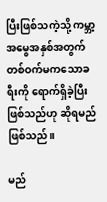ပြီးဖြစ်သကဲ့သို့ ကမ္ဘာ့အမွေအနှစ်အတွက် တစ်ဝက်မကသောခရီးကို ရောက်ရှိခဲ့ပြီးဖြစ်သည်ဟု ဆိုရမည်ဖြစ်သည်။

မည်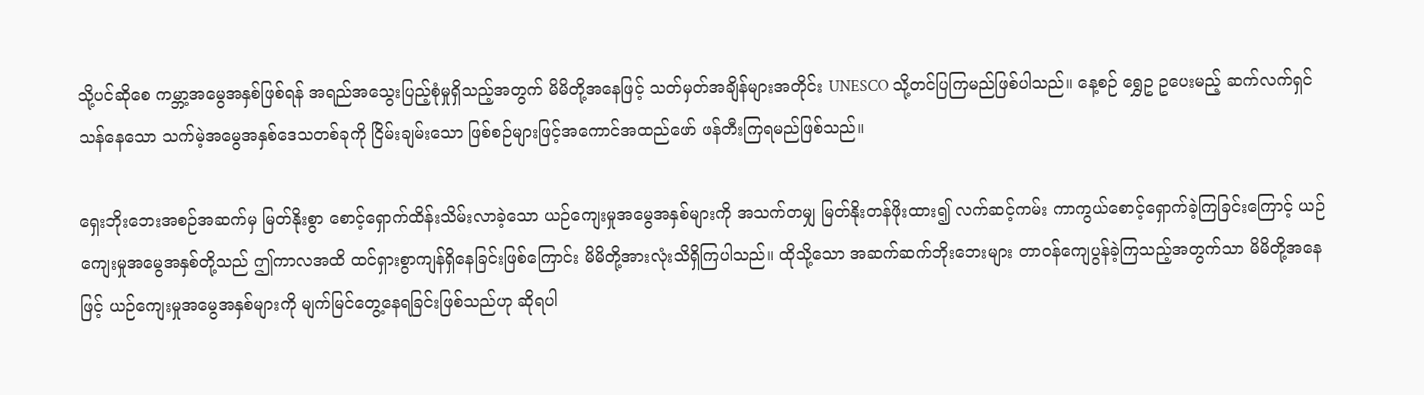သို့ပင်ဆိုစေ ကမ္ဘာ့အမွေအနှစ်ဖြစ်ရန် အရည်အသွေးပြည့်စုံမှုရှိသည့်အတွက် မိမိတို့အနေဖြင့် သတ်မှတ်အချိန်များအတိုင်း UNESCO သို့တင်ပြကြမည်ဖြစ်ပါသည်။ နေ့စဉ် ရွှေဥ ဥပေးမည့် ဆက်လက်ရှင်သန်နေသော သက်မဲ့အမွေအနှစ်ဒေသတစ်ခုကို ငြိမ်းချမ်းသော ဖြစ်စဉ်များဖြင့်အကောင်အထည်ဖော် ဖန်တီးကြရမည်ဖြစ်သည်။

ရှေးဘိုးဘေးအစဉ်အဆက်မှ မြတ်နိုးစွာ စောင့်ရှောက်ထိန်းသိမ်းလာခဲ့သော ယဉ်ကျေးမှုအမွေအနှစ်များကို အသက်တမျှ မြတ်နိုးတန်ဖိုးထား၍ လက်ဆင့်ကမ်း ကာကွယ်စောင့်ရှောက်ခဲ့ကြခြင်းကြောင့် ယဉ်ကျေးမှုအမွေအနှစ်တို့သည် ဤကာလအထိ ထင်ရှားစွာကျန်ရှိနေခြင်းဖြစ်ကြောင်း မိမိတို့အားလုံးသိရှိကြပါသည်။ ထိုသို့သော အဆက်ဆက်ဘိုးဘေးများ တာဝန်ကျေပွန်ခဲ့ကြသည့်အတွက်သာ မိမိတို့အနေဖြင့် ယဉ်ကျေးမှုအမွေအနှစ်များကို မျက်မြင်တွေ့နေရခြင်းဖြစ်သည်ဟု ဆိုရပါ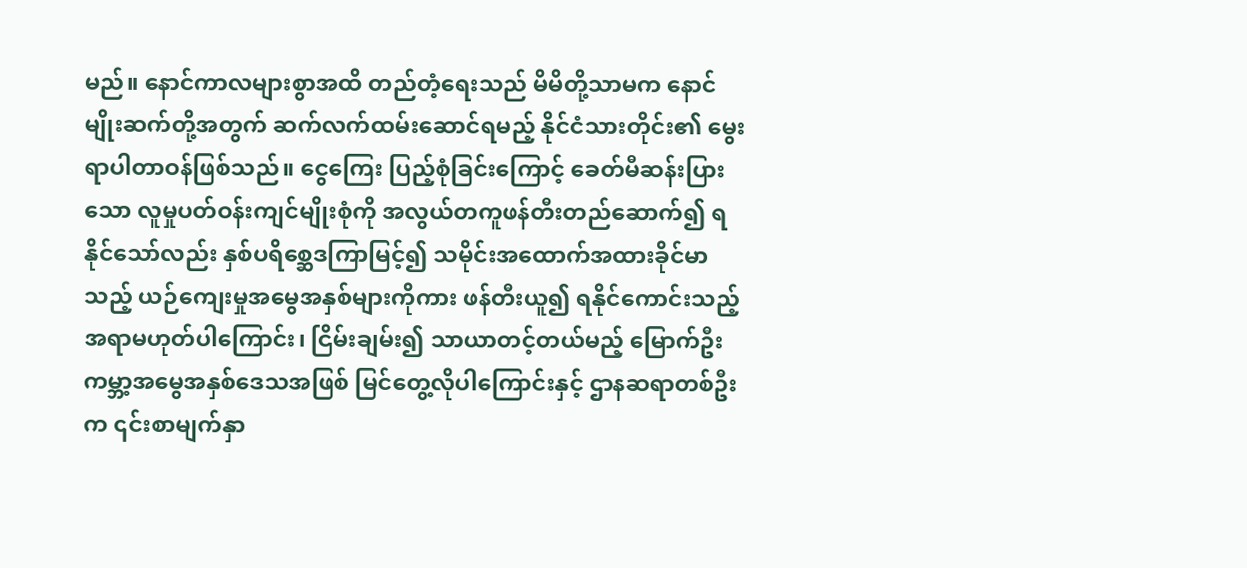မည်။ နောင်ကာလများစွာအထိ တည်တံ့ရေးသည် မိမိတို့သာမက နောင်မျိုးဆက်တို့အတွက် ဆက်လက်ထမ်းဆောင်ရမည့် နိုင်ငံသားတိုင်း၏ မွေးရာပါတာဝန်ဖြစ်သည်။ ငွေကြေး ပြည့်စုံခြင်းကြောင့် ခေတ်မီဆန်းပြားသော လူမှုပတ်ဝန်းကျင်မျိုးစုံကို အလွယ်တကူဖန်တီးတည်ဆောက်၍ ရနိုင်သော်လည်း နှစ်ပရိစ္ဆေဒကြာမြင့်၍ သမိုင်းအထောက်အထားခိုင်မာသည့် ယဉ်ကျေးမှုအမွေအနှစ်များကိုကား ဖန်တီးယူ၍ ရနိုင်ကောင်းသည့် အရာမဟုတ်ပါကြောင်း၊ ငြိမ်းချမ်း၍ သာယာတင့်တယ်မည့် မြောက်ဦးကမ္ဘာ့အမွေအနှစ်ဒေသအဖြစ် မြင်တွေ့လိုပါကြောင်းနှင့် ဌာနဆရာတစ်ဦးက ၎င်းစာမျက်နှာ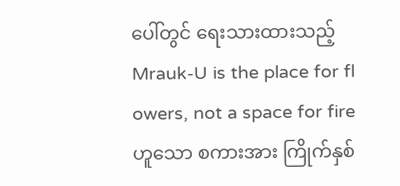ပေါ်တွင် ရေးသားထားသည့် Mrauk-U is the place for fl owers, not a space for fire ဟူသော စကားအား ကြိုက်နှစ်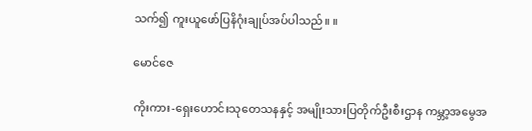သက်၍ ကူးယူဖော်ပြနိဂုံးချုပ်အပ်ပါသည်။ ။

မောင်ဇေ

ကိုးကား-ရှေးဟောင်းသုတေသနနှင့် အမျိုးသားပြတိုက်ဦးစီးဌာန ကမ္ဘာ့အမွေအ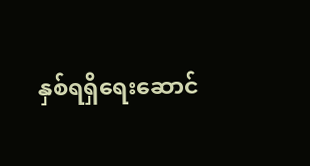နှစ်ရရှိရေးဆောင်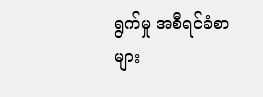ရွက်မှု အစီရင်ခံစာများ